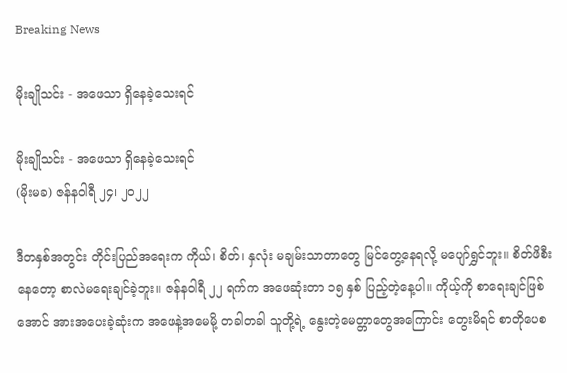Breaking News

မိုးချိုသင်း - အဖေသာ ရှိနေခဲ့သေးရင်

မိုးချိုသင်း - အဖေသာ ရှိနေခဲ့သေးရင်
(မိုးမခ) ဇန်န၀ါရီ ၂၄၊ ၂၀၂၂

ဒီတနှစ်အတွင်း တိုင်းပြည်အရေးက ကိုယ်၊ စိတ်၊ နှလုံး မချမ်းသာတာတွေ မြင်တွေ့နေရလို့ မပျော်ရွှင်ဘူး။ စိတ်ဖိစီးနေတော့ စာလဲမရေးချင်ခဲ့ဘူး။ ဇန်နဝါရီ ၂၂ ရက်က အဖေဆုံးတာ ၁၅ နှစ် ပြည့်တဲ့နေ့ပါ။ ကိုယ့်ကို စာရေးချင်ဖြစ်အောင် အားအပေးခဲ့ဆုံးက အဖေနဲ့အမေမို့ တခါတခါ သူတို့ရဲ့ နွေးတဲ့မေတ္တာတွေအကြောင်း တွေးမိရင် စာတိုပေစ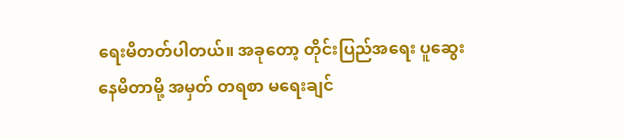ရေးမိတတ်ပါတယ်။ အခုတော့ တိုင်းပြည်အရေး ပူဆွေးနေမိတာမို့ အမှတ် တရစာ မရေးချင်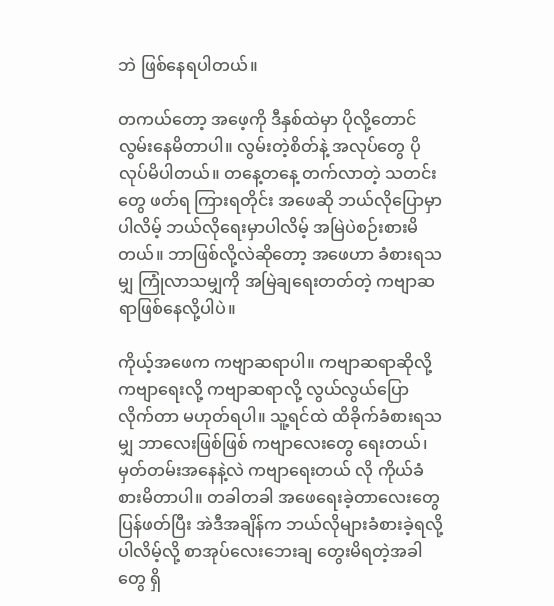ဘဲ ဖြစ်နေရပါတယ်။

တကယ်တော့ အဖေ့ကို ဒီနှစ်ထဲမှာ ပိုလို့တောင်လွမ်းနေမိတာပါ။ လွမ်းတဲ့စိတ်နဲ့ အလုပ်တွေ ပိုလုပ်မိပါတယ်။ တနေ့တနေ့ တက်လာတဲ့ သတင်းတွေ ဖတ်ရ ကြားရတိုင်း အဖေဆို ဘယ်လိုပြောမှာပါလိမ့် ဘယ်လိုရေးမှာပါလိမ့် အမြဲပဲစဉ်းစားမိတယ်။ ဘာဖြစ်လို့လဲဆိုတော့ အဖေဟာ ခံစားရသမျှ ကြုံလာသမျှကို အမြဲချရေးတတ်တဲ့ ကဗျာဆရာဖြစ်နေလို့ပါပဲ။

ကိုယ့်အဖေက ကဗျာဆရာပါ။ ကဗျာဆရာဆိုလို့ ကဗျာရေးလို့ ကဗျာဆရာလို့ လွယ်လွယ်ပြောလိုက်တာ မဟုတ်ရပါ။ သူ့ရင်ထဲ ထိခိုက်ခံစားရသမျှ ဘာလေးဖြစ်ဖြစ် ကဗျာလေးတွေ ရေးတယ်၊ မှတ်တမ်းအနေနဲ့လဲ ကဗျာရေးတယ် လို ကိုယ်ခံစားမိတာပါ။ တခါတခါ အဖေရေးခဲ့တာလေးတွေပြန်ဖတ်ပြီး အဲဒီအချိန်က ဘယ်လိုများခံစားခဲ့ရလို့ပါလိမ့်လို့ စာအုပ်လေးဘေးချ တွေးမိရတဲ့အခါတွေ ရှိ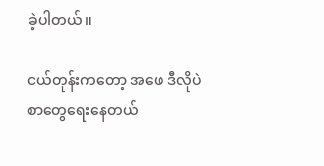ခဲ့ပါတယ်။

ငယ်တုန်းကတော့ အဖေ ဒီလိုပဲ စာတွေရေးနေတယ်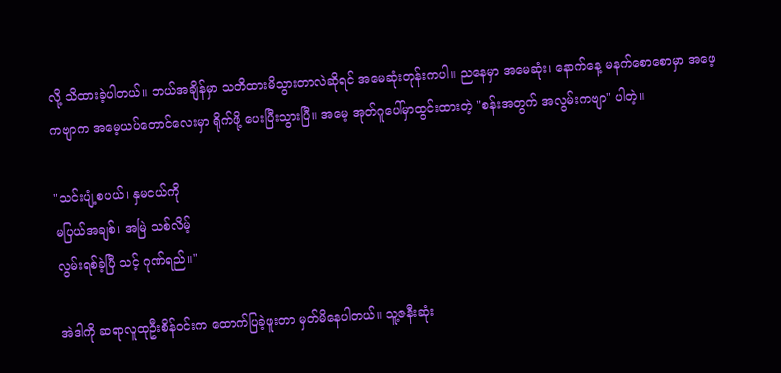လို့ သိထားခဲ့ပါတယ်။ ဘယ်အချိန်မှာ သတိထားမိသွားတာလဲဆိုရင် အမေဆုံးတုန်းကပါ။ ညနေမှာ အမေဆုံး၊ နောက်နေ့ မနက်စောစောမှာ အဖေ့ကဗျာက အမေ့ယပ်တောင်လေးမှာ ရိုက်ဖို့ ပေးပြီးသွားပြီ။ အမေ့ အုတ်ဂူပေါ်မှာထွင်းထားတဲ့ "စန်းအတွက် အလွမ်းကဗျာ" ပါတဲ့။

"သင်းပျံ့စပယ်၊ နှမငယ်ကို
မပြယ်အချစ်၊ အမြဲ သစ်လိမ့်
လွမ်းရစ်ခဲ့ပြီ သင့် ဂုဏ်ရည်။"

အဲဒါကို ဆရာလူထုဦးစိန်ဝင်းက ထောက်ပြခဲ့ဖူးတာ မှတ်မိနေပါတယ်။ သူ့ဇနီးဆုံး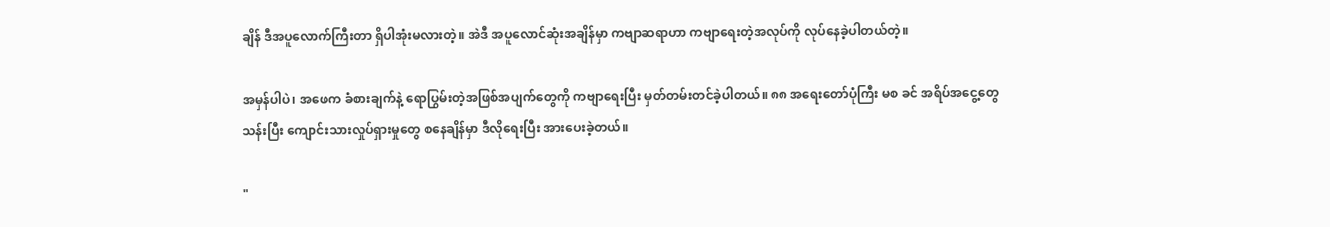ချိန် ဒီအပူလောက်ကြီးတာ ရှိပါအုံးမလားတဲ့။ အဲဒီ အပူလောင်ဆုံးအချိန်မှာ ကဗျာဆရာဟာ ကဗျာရေးတဲ့အလုပ်ကို လုပ်နေခဲ့ပါတယ်တဲ့။

အမှန်ပါပဲ၊ အဖေက ခံစားချက်နဲ့ ရောပြွမ်းတဲ့အဖြစ်အပျက်တွေကို ကဗျာရေးပြီး မှတ်တမ်းတင်ခဲ့ပါတယ်။ ၈၈ အရေးတော်ပုံကြီး မစ ခင် အရိပ်အငွေ့တွေသန်းပြီး ကျောင်းသားလှုပ်ရှားမှုတွေ စနေချိန်မှာ ဒီလိုရေးပြီး အားပေးခဲ့တယ်။

"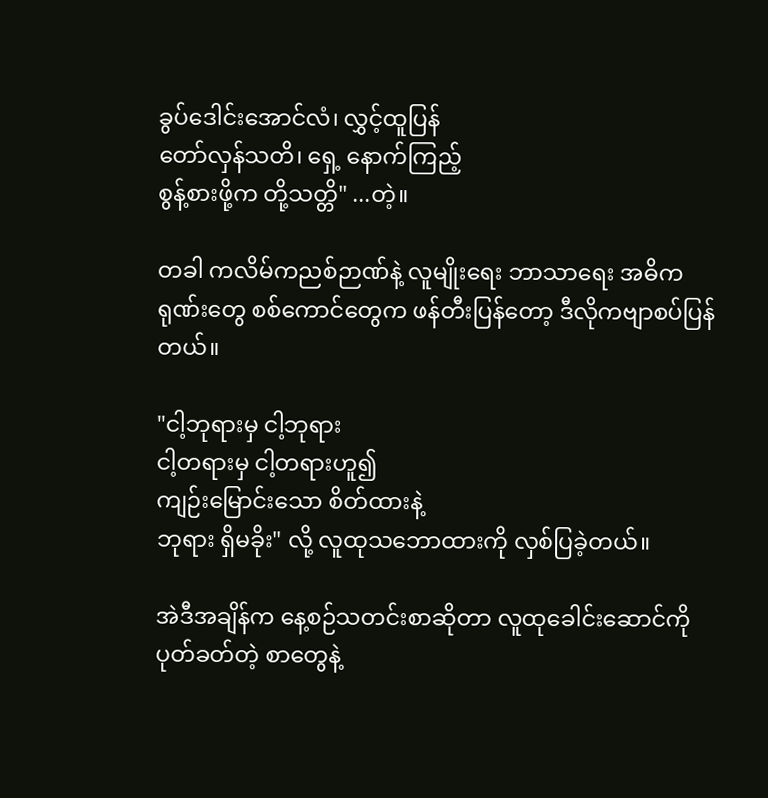ခွပ်ဒေါင်းအောင်လံ၊ လွှင့်ထူပြန်
တော်လှန်သတိ၊ ရှေ့ နောက်ကြည့်
စွန့်စားဖို့က တို့သတ္တိ" ...တဲ့။

တခါ ကလိမ်ကညစ်ဉာဏ်နဲ့ လူမျိုးရေး ဘာသာရေး အဓိကရုဏ်းတွေ စစ်ကောင်တွေက ဖန်တီးပြန်တော့ ဒီလိုကဗျာစပ်ပြန်တယ်။

"ငါ့ဘုရားမှ ငါ့ဘုရား
ငါ့တရားမှ ငါ့တရားဟူ၍
ကျဉ်းမြောင်းသော စိတ်ထားနဲ့
ဘုရား ရှိမခိုး" လို့ လူထုသဘောထားကို လှစ်ပြခဲ့တယ်။

အဲဒီအချိန်က နေ့စဉ်သတင်းစာဆိုတာ လူထုခေါင်းဆောင်ကို ပုတ်ခတ်တဲ့ စာတွေနဲ့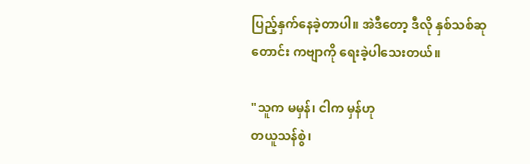ပြည့်နှက်နေခဲ့တာပါ။ အဲဒီတော့ ဒီလို နှစ်သစ်ဆုတောင်း ကဗျာကို ရေးခဲ့ပါသေးတယ်။

"သူက မမှန်၊ ငါက မှန်ဟု
တယူသန်စွဲ၊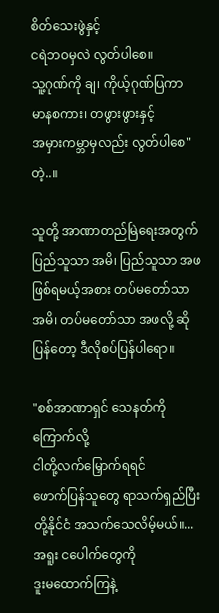စိတ်သေးဖွဲနှင့်
ငရဲဘဝမှလဲ လွတ်ပါစေ။
သူ့ဂုဏ်ကို ချ၊ ကိုယ့်ဂုဏ်ပြကာ
မာနစကား၊ တဖွားဖွားနှင့်
အမှားကမ္ဘာမှလည်း လွတ်ပါစေ" တဲ့..။

သူတို့ အာဏာတည်မြဲရေးအတွက် ပြည်သူသာ အမိ၊ ပြည်သူသာ အဖ ဖြစ်ရမယ့်အစား တပ်မတော်သာ အမိ၊ တပ်မတော်သာ အဖလို့ ဆိုပြန်တော့ ဒီလိုစပ်ပြန်ပါရော။

"စစ်အာဏာရှင် သေနတ်ကိုကြောက်လို့
ငါတို့လက်မြှောက်ရရင်
ဖောက်ပြန်သူတွေ ရာသက်ရှည်ပြီး
တို့နိုင်ငံ အသက်သေလိမ့်မယ်။...
အရူး ငပေါက်တွေကို
ဒူးမထောက်ကြနဲ့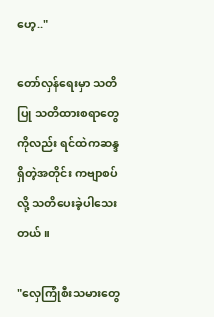ဟေ့.."

တော်လှန်ရေးမှာ သတိပြု သတိထားစရာတွေကိုလည်း ရင်ထဲကဆန္ဒရှိတဲ့အတိုင်း ကဗျာစပ်လို့ သတိပေးခဲ့ပါသေးတယ်။

"လှေကြုံစီးသမားတွေ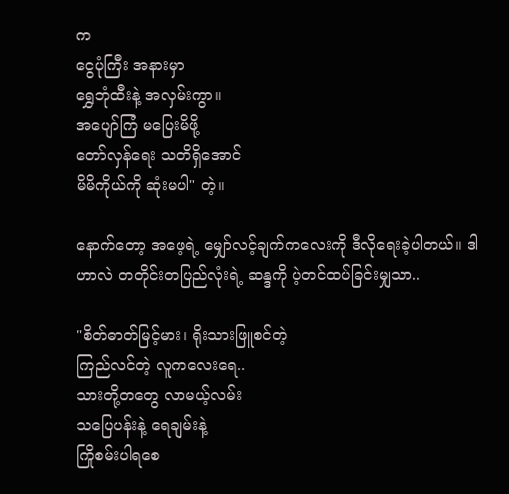က
ငွေပုံကြီး အနားမှာ
ရွှေဘုံထီးနဲ့ အလှမ်းကွာ။
အပျော်ကြံ မပြေးမိဖို့
တော်လှန်ရေး သတိရှိအောင်
မိမိကိုယ်ကို ဆုံးမပါ" တဲ့။

နောက်တော့ အဖေ့ရဲ့ မျှော်လင့်ချက်ကလေးကို ဒီလိုရေးခဲ့ပါတယ်။ ဒါဟာလဲ တတိုင်းတပြည်လုံးရဲ့ ဆန္ဒကို ပဲ့တင်ထပ်ခြင်းမျှသာ..

"စိတ်ဓာတ်မြင့်မား၊ ရိုးသားဖြူစင်တဲ့
ကြည်လင်တဲ့ လူကလေးရေ..
သားတို့တတွေ လာမယ့်လမ်း
သပြေပန်းနဲ့ ရေချမ်းနဲ့
ကြိုစမ်းပါရစေ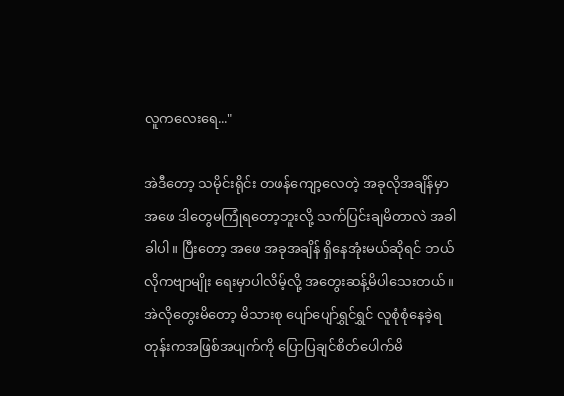လူကလေးရေ..."

အဲဒီတော့ သမိုင်းရိုင်း တဖန်ကျော့လေတဲ့ အခုလိုအချိန်မှာ အဖေ ဒါတွေမကြုံရတော့ဘူးလို့ သက်ပြင်းချမိတာလဲ အခါခါပါ။ ပြီးတော့ အဖေ အခုအချိန် ရှိနေအုံးမယ်ဆိုရင် ဘယ်လိုကဗျာမျိုး ရေးမှာပါလိမ့်လို့ အတွေးဆန့်မိပါသေးတယ်။ အဲလိုတွေးမိတော့ မိသားစု ပျော်ပျော်ရွှင်ရွှင် လူစုံစုံနေခဲ့ရတုန်းကအဖြစ်အပျက်ကို ပြောပြချင်စိတ်ပေါက်မိ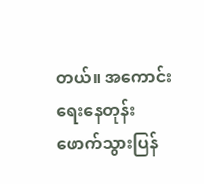တယ်။ အကောင်းရေးနေတုန်း ဖောက်သွားပြန်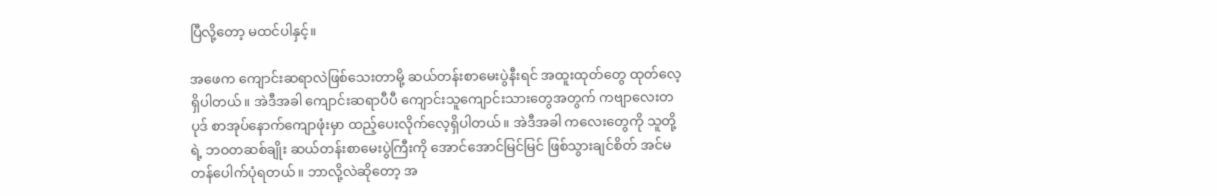ပြီလို့တော့ မထင်ပါနှင့်။

အဖေက ကျောင်းဆရာလဲဖြစ်သေးတာမို့ ဆယ်တန်းစာမေးပွဲနီးရင် အထူးထုတ်တွေ ထုတ်လေ့ရှိပါတယ်။ အဲဒီအခါ ကျောင်းဆရာပီပီ ကျောင်းသူကျောင်းသားတွေအတွက် ကဗျာလေးတပုဒ် စာအုပ်နောက်ကျောဖုံးမှာ ထည့်ပေးလိုက်လေ့ရှိပါတယ်။ အဲဒီအခါ ကလေးတွေကို သူတို့ရဲ့ ဘဝတဆစ်ချိုး ဆယ်တန်းစာမေးပွဲကြီးကို အောင်အောင်မြင်မြင် ဖြစ်သွားချင်စိတ် အင်မတန်ပေါက်ပုံရတယ်။ ဘာလို့လဲဆိုတော့ အ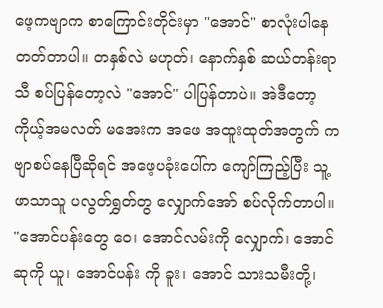ဖေ့ကဗျာက စာကြောင်းတိုင်းမှာ "အောင်" စာလုံးပါနေတတ်တာပါ။ တနှစ်လဲ မဟုတ်၊ နောက်နှစ် ဆယ်တန်းရာသီ စပ်ပြန်တော့လဲ "အောင်" ပါပြန်တာပဲ။ အဲဒီတော့ ကိုယ့်အမလတ် မအေးက အဖေ အထူးထုတ်အတွက် ကဗျာစပ်နေပြီဆိုရင် အဖေ့ပခုံးပေါ်က ကျော်ကြည့်ပြီး သူ့ဖာသာသူ ပလွတ်ရွှတ်တွ လျှောက်အော် စပ်လိုက်တာပါ။ "အောင်ပန်းတွေ ဝေ၊ အောင်လမ်းကို လျှောက်၊ အောင်ဆုကို ယူ၊ အောင်ပန်း ကို ခူး၊ အောင် သားသမီးတို့၊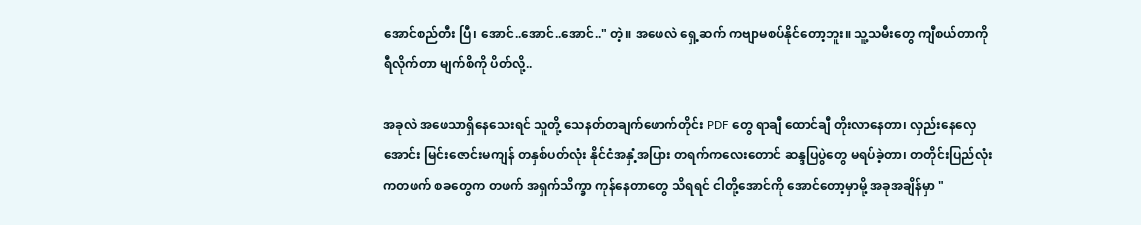အောင်စည်တီး ပြီ၊ အောင်..အောင်..အောင်.." တဲ့။ အဖေလဲ ရှေ့ဆက် ကဗျာမစပ်နိုင်တော့ဘူး။ သူ့သမီးတွေ ကျီစယ်တာကို ရီလိုက်တာ မျက်စိကို ပိတ်လို့..

အခုလဲ အဖေသာရှိနေသေးရင် သူတို့ သေနတ်တချက်ဖောက်တိုင်း PDF တွေ ရာချီ ထောင်ချီ တိုးလာနေတာ၊ လှည်းနေလှေအောင်း မြင်းဇောင်းမကျန် တနှစ်ပတ်လုံး နိုင်ငံအနှံ့အပြား တရက်ကလေးတောင် ဆန္ဒပြပွဲတွေ မရပ်ခဲ့တာ၊ တတိုင်းပြည်လုံးကတဖက် စခတွေက တဖက် အရှက်သိက္ခာ ကုန်နေတာတွေ သိရရင် ငါတို့အောင်ကို အောင်တော့မှာမို့ အခုအချိန်မှာ "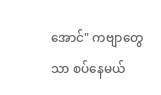အောင်" ကဗျာတွေသာ စပ်နေမယ်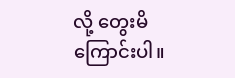လို့ တွေးမိကြောင်းပါ။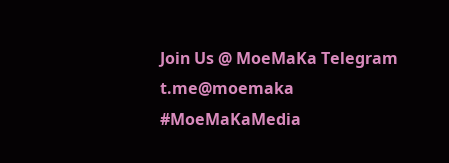Join Us @ MoeMaKa Telegram
t.me@moemaka
#MoeMaKaMedia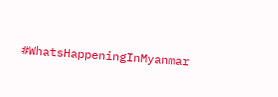#WhatsHappeningInMyanmar